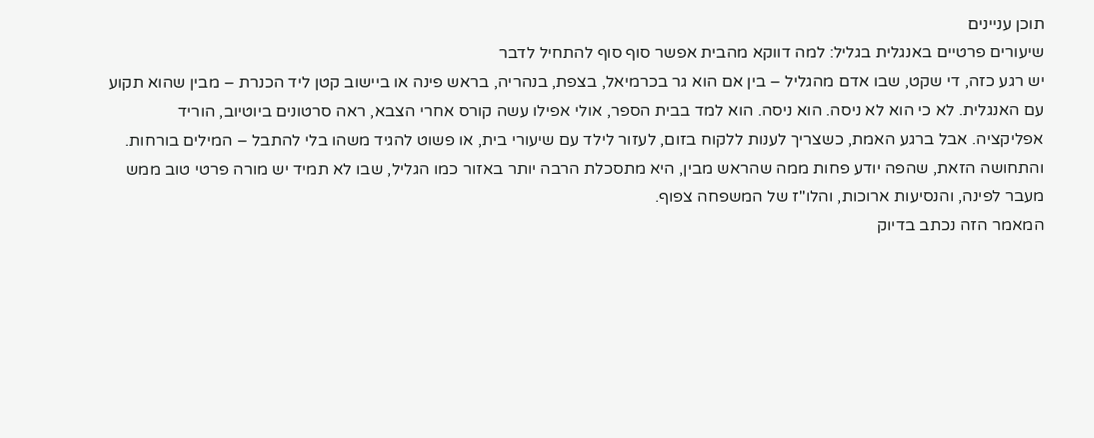תוכן עניינים
שיעורים פרטיים באנגלית בגליל: למה דווקא מהבית אפשר סוף סוף להתחיל לדבר
יש רגע כזה, די שקט, שבו אדם מהגליל – בין אם הוא גר בכרמיאל, בצפת, בנהריה, בראש פינה או ביישוב קטן ליד הכנרת – מבין שהוא תקוע עם האנגלית. לא כי הוא לא ניסה. הוא ניסה. הוא למד בבית הספר, אולי אפילו עשה קורס אחרי הצבא, ראה סרטונים ביוטיוב, הוריד אפליקציה. אבל ברגע האמת, כשצריך לענות ללקוח בזום, לעזור לילד עם שיעורי בית, או פשוט להגיד משהו בלי להתבל – המילים בורחות. והתחושה הזאת, שהפה יודע פחות ממה שהראש מבין, היא מתסכלת הרבה יותר באזור כמו הגליל, שבו לא תמיד יש מורה פרטי טוב ממש מעבר לפינה, והנסיעות ארוכות, והלו"ז של המשפחה צפוף.
המאמר הזה נכתב בדיוק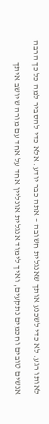לאותו רגע. לא כדי לשכנע אותך שאנגלית חשובה – אתה כבר יודע. אלא כדי להסביר למה כל כך הרבה אנשים טובים וחכמים נתקעים, ואיך לימוד אנגלית אונליין אחד על אחד עם מורה שיושב איתך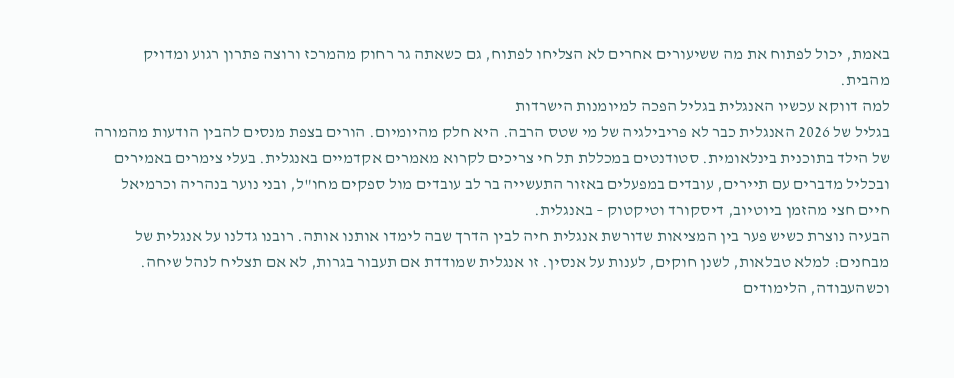באמת, יכול לפתוח את מה ששיעורים אחרים לא הצליחו לפתוח, גם כשאתה גר רחוק מהמרכז ורוצה פתרון רגוע ומדויק מהבית.
למה דווקא עכשיו האנגלית בגליל הפכה למיומנות הישרדות
בגליל של 2026 האנגלית כבר לא פריבילגיה של מי שטס הרבה. היא חלק מהיומיום. הורים בצפת מנסים להבין הודעות מהמורה של הילד בתוכנית בינלאומית. סטודנטים במכללת תל חי צריכים לקרוא מאמרים אקדמיים באנגלית. בעלי צימרים באמירים ובכליל מדברים עם תיירים, עובדים במפעלים באזור התעשייה בר לב עובדים מול ספקים מחו"ל, ובני נוער בנהריה וכרמיאל חיים חצי מהזמן ביוטיוב, דיסקורד וטיקטוק – באנגלית.
הבעיה נוצרת כשיש פער בין המציאות שדורשת אנגלית חיה לבין הדרך שבה לימדו אותנו אותה. רובנו גדלנו על אנגלית של מבחנים: למלא טבלאות, לשנן חוקים, לענות על אנסין. זו אנגלית שמודדת אם תעבור בגרות, לא אם תצליח לנהל שיחה. וכשהעבודה, הלימודים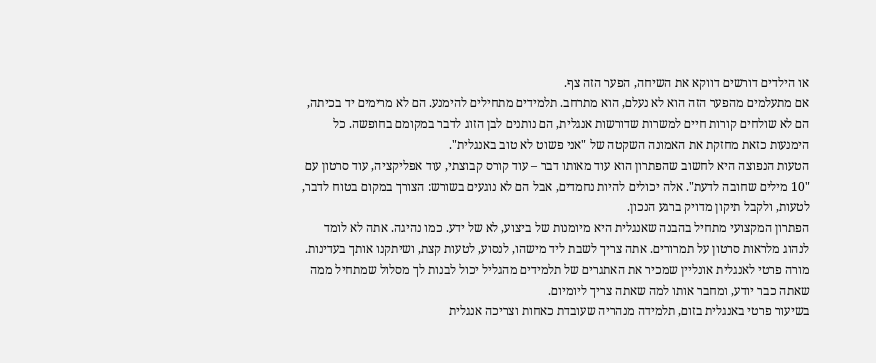או הילדים דורשים דווקא את השיחה, הפער הזה צף.
אם מתעלמים מהפער הזה הוא לא נעלם, הוא מתרחב. תלמידים מתחילים להימנע. הם לא מרימים יד בכיתה, הם לא שולחים קורות חיים למשרות שדורשות אנגלית, הם נותנים לבן הזוג לדבר במקומם בחופשה. כל הימנעות כזאת מחזקת את האמונה השקטה של "אני פשוט לא טוב באנגלית".
הטעות הנפוצה היא לחשוב שהפתרון הוא עוד מאותו דבר – עוד קורס קבוצתי, עוד אפליקציה, עוד סרטון עם "10 מילים שחובה לדעת". אלה יכולים להיות נחמדים, אבל הם לא נוגעים בשורש: הצורך במקום בטוח לדבר, לטעות, ולקבל תיקון מדויק ברגע הנכון.
הפתרון המקצועי מתחיל בהבנה שאנגלית היא מיומנות של ביצוע, לא של ידע. כמו נהיגה. אתה לא לומד לנהוג מלראות סרטון על תמרורים. אתה צריך לשבת ליד מישהו, לנסוע, לטעות קצת, ושיתקנו אותך בעדינות. מורה פרטי לאנגלית אונליין שמכיר את האתגרים של תלמידים מהגליל יכול לבנות לך מסלול שמתחיל ממה שאתה כבר יודע, ומחבר אותו למה שאתה צריך ליומיום.
בשיעור פרטי באנגלית בזום, תלמידה מנהריה שעובדת כאחות וצריכה אנגלית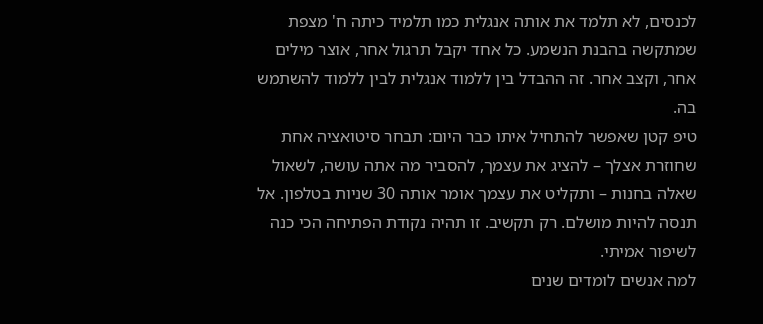לכנסים, לא תלמד את אותה אנגלית כמו תלמיד כיתה ח' מצפת שמתקשה בהבנת הנשמע. כל אחד יקבל תרגול אחר, אוצר מילים אחר, וקצב אחר. זה ההבדל בין ללמוד אנגלית לבין ללמוד להשתמש בה.
טיפ קטן שאפשר להתחיל איתו כבר היום: תבחר סיטואציה אחת שחוזרת אצלך – להציג את עצמך, להסביר מה אתה עושה, לשאול שאלה בחנות – ותקליט את עצמך אומר אותה 30 שניות בטלפון. אל תנסה להיות מושלם. רק תקשיב. זו תהיה נקודת הפתיחה הכי כנה לשיפור אמיתי.
למה אנשים לומדים שנים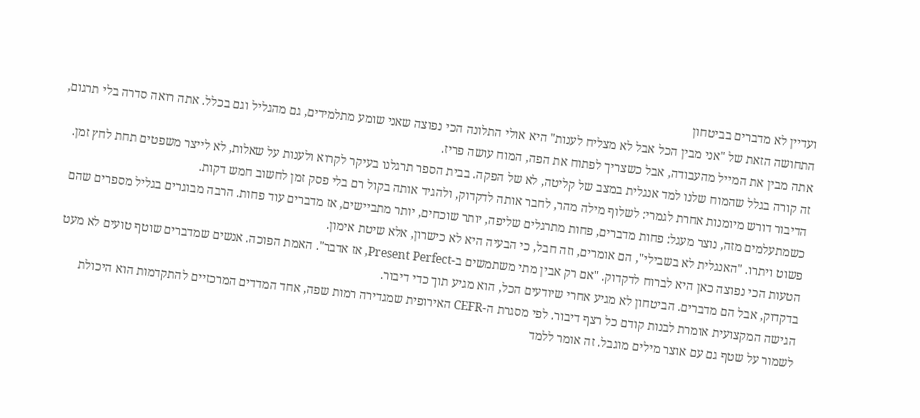ועדיין לא מדברים בביטחון
התחושה הזאת של "אני מבין הכל אבל לא מצליח לענות" היא אולי התלונה הכי נפוצה שאני שומע מתלמידים, גם מהגליל וגם בכלל. אתה רואה סדרה בלי תרגום, אתה מבין את המייל מהעבודה, אבל כשצריך לפתוח את הפה, המוח עושה פריז.
זה קורה בגלל שהמוח שלנו למד אנגלית במצב של קליטה, לא של הפקה. בבית הספר תרגלנו בעיקר לקרוא ולענות על שאלות, לא לייצר משפטים תחת לחץ זמן. הדיבור דורש מיומנות אחרת לגמרי: לשלוף מילה מהר, לחבר אותה לדקדוק, ולהגיד אותה בקול רם בלי פסק זמן לחשוב חמש דקות.
כשמתעלמים מזה, נוצר מעגל: פחות מדברים, פחות מתרגלים שליפה, יותר שוכחים, יותר מתביישים, אז מדברים עוד פחות. הרבה מבוגרים בגליל מספרים שהם פשוט ויתרו. "האנגלית לא בשבילי", הם אומרים, וזה חבל, כי הבעיה היא לא כישרון, אלא שיטת אימון.
הטעות הכי נפוצה כאן היא לברוח לדקדוק. "אם רק אבין מתי משתמשים ב-Present Perfect, אז אדבר". האמת הפוכה. אנשים שמדברים שוטף טועים לא מעט בדקדוק, אבל הם מדברים. הביטחון לא מגיע אחרי שיודעים הכל, הוא מגיע תוך כדי דיבור.
הגישה המקצועית אומרת לבנות קודם כל רצף דיבור. לפי מסגרת ה-CEFR האירופית שמגדירה רמות שפה, אחד המדדים המרכזיים להתקדמות הוא היכולת לשמור על שטף גם עם אוצר מילים מוגבל. זה אומר ללמד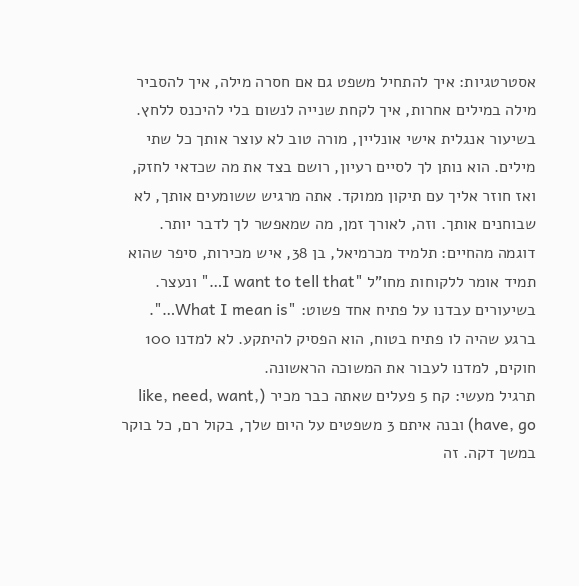אסטרטגיות: איך להתחיל משפט גם אם חסרה מילה, איך להסביר מילה במילים אחרות, איך לקחת שנייה לנשום בלי להיכנס ללחץ.
בשיעור אנגלית אישי אונליין, מורה טוב לא עוצר אותך כל שתי מילים. הוא נותן לך לסיים רעיון, רושם בצד את מה שכדאי לחזק, ואז חוזר אליך עם תיקון ממוקד. אתה מרגיש ששומעים אותך, לא שבוחנים אותך. וזה, לאורך זמן, מה שמאפשר לך לדבר יותר.
דוגמה מהחיים: תלמיד מכרמיאל, בן 38, איש מכירות, סיפר שהוא תמיד אומר ללקוחות מחו"ל "I want to tell that…" ונעצר. בשיעורים עבדנו על פתיח אחד פשוט: "What I mean is…". ברגע שהיה לו פתיח בטוח, הוא הפסיק להיתקע. לא למדנו 100 חוקים, למדנו לעבור את המשוכה הראשונה.
תרגיל מעשי: קח 5 פעלים שאתה כבר מכיר (like, need, want, have, go) ובנה איתם 3 משפטים על היום שלך, בקול רם, כל בוקר במשך דקה. זה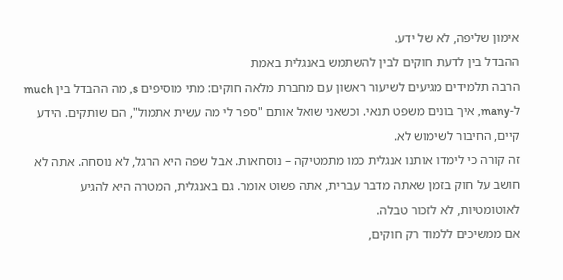אימון שליפה, לא של ידע.
ההבדל בין לדעת חוקים לבין להשתמש באנגלית באמת
הרבה תלמידים מגיעים לשיעור ראשון עם מחברת מלאה חוקים: מתי מוסיפים s, מה ההבדל בין much ל-many, איך בונים משפט תנאי. וכשאני שואל אותם "ספר לי מה עשית אתמול", הם שותקים. הידע קיים, החיבור לשימוש לא.
זה קורה כי לימדו אותנו אנגלית כמו מתמטיקה – נוסחאות. אבל שפה היא הרגל, לא נוסחה. אתה לא חושב על חוק בזמן שאתה מדבר עברית, אתה פשוט אומר. גם באנגלית, המטרה היא להגיע לאוטומטיות, לא לזכור טבלה.
אם ממשיכים ללמוד רק חוקים,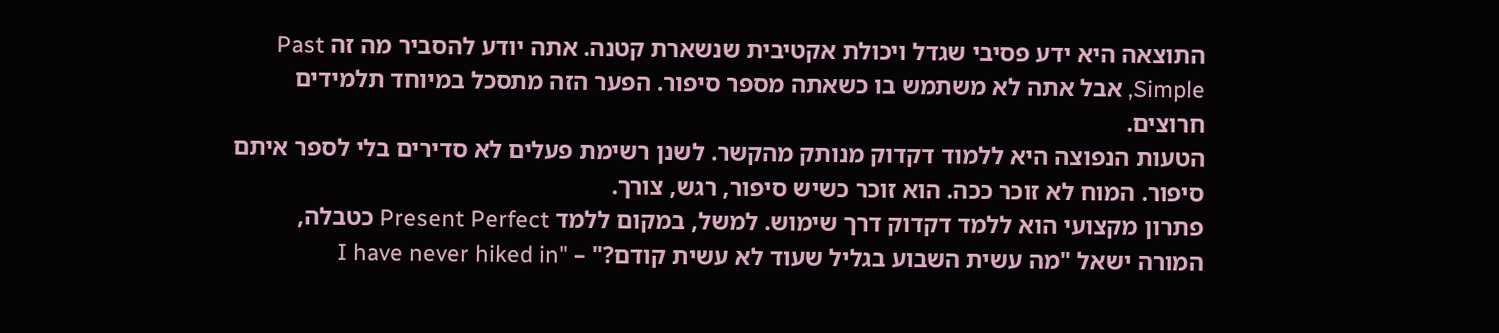התוצאה היא ידע פסיבי שגדל ויכולת אקטיבית שנשארת קטנה. אתה יודע להסביר מה זה Past Simple, אבל אתה לא משתמש בו כשאתה מספר סיפור. הפער הזה מתסכל במיוחד תלמידים חרוצים.
הטעות הנפוצה היא ללמוד דקדוק מנותק מהקשר. לשנן רשימת פעלים לא סדירים בלי לספר איתם סיפור. המוח לא זוכר ככה. הוא זוכר כשיש סיפור, רגש, צורך.
פתרון מקצועי הוא ללמד דקדוק דרך שימוש. למשל, במקום ללמד Present Perfect כטבלה, המורה ישאל "מה עשית השבוע בגליל שעוד לא עשית קודם?" – "I have never hiked in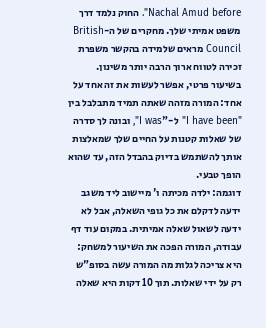Nachal Amud before". החוק נלמד דרך משפט אמיתי שלך. מחקרים של ה-British Council מראים שלמידה בהקשר משפרת זכירה לטווח ארוך הרבה יותר משינון.
בשיעור פרטי, אפשר לעשות את זה אחד על אחד: המורה מזהה שאתה תמיד מתבלבל בין "I have been" ל-"I was", ובונה לך סדרה של שאלות קטנות על החיים שלך שמאלצות אותך להשתמש בדיוק בהבדל הזה, עד שהוא הופך טבעי.
דוגמה: ילדה מכיתה ו' מיישוב ליד משגב ידעה לדקלם את כל גופי השאלה, אבל לא ידעה לשאול שאלה אמיתית. במקום עוד דף עבודה, המורה הפכה את השיעור למשחק: היא צריכה לגלות מה המורה עשה בסופ"ש רק על ידי שאלות. תוך 10 דקות היא שאלה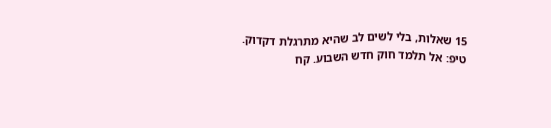15 שאלות, בלי לשים לב שהיא מתרגלת דקדוק.
טיפ: אל תלמד חוק חדש השבוע. קח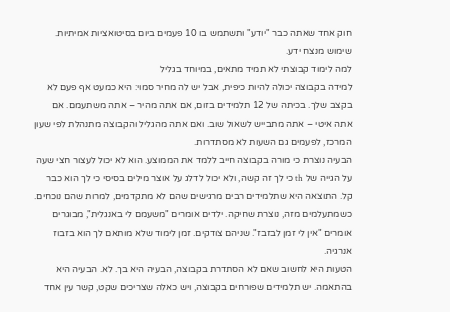חוק אחד שאתה כבר "יודע" ותשתמש בו 10 פעמים ביום בסיטואציות אמיתיות. שימוש מנצח ידע.
למה לימוד קבוצתי לא תמיד מתאים, במיוחד בגליל
למידה בקבוצה יכולה להיות כיפית, אבל יש לה מחיר סמוי: היא כמעט אף פעם לא בקצב שלך. בכיתה של 12 תלמידים בזום, אם אתה מהיר – אתה משתעמם. אם אתה איטי – אתה מתבייש לשאול שוב. ואם אתה מהגליל והקבוצה מתנהלת לפי שעון המרכז, לפעמים גם השעות לא מסתדרות.
הבעיה נוצרת כי מורה בקבוצה חייב ללמד את הממוצע. הוא לא יכול לעצור חצי שעה על הגייה של th כי לך זה קשה, ולא יכול לדלג על אוצר מילים בסיסי כי לך הוא כבר קל. התוצאה היא שתלמידים רבים מרגישים שהם לא מתקדמים, למרות שהם נוכחים.
כשמתעלמים מזה, נוצרת שחיקה. ילדים אומרים "משעמם לי באנגלית", מבוגרים אומרים "אין לי זמן לבזבז". שניהם צודקים. זמן לימוד שלא מותאם לך הוא בזבוז אנרגיה.
הטעות היא לחשוב שאם לא הסתדרת בקבוצה, הבעיה היא בך. לא. הבעיה היא בהתאמה. יש תלמידים שפורחים בקבוצה, ויש כאלה שצריכים שקט, קשר עין אחד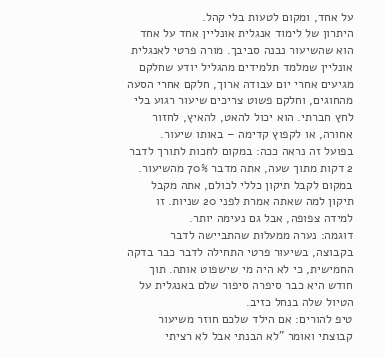על אחד, ומקום לטעות בלי קהל.
היתרון של לימוד אנגלית אונליין אחד על אחד הוא שהשיעור נבנה סביבך. מורה פרטי לאנגלית אונליין שמלמד תלמידים מהגליל יודע שחלקם מגיעים אחרי יום עבודה ארוך, חלקם אחרי הסעה מהחוגים, וחלקם פשוט צריכים שיעור רגוע בלי לחץ חברתי. הוא יכול להאט, להאיץ, לחזור אחורה, או לקפוץ קדימה – באותו שיעור.
בפועל זה נראה ככה: במקום לחכות לתורך לדבר 2 דקות מתוך שעה, אתה מדבר 70% מהשיעור. במקום לקבל תיקון כללי לכולם, אתה מקבל תיקון למה שאתה אמרת לפני 20 שניות. זו למידה צפופה, אבל גם נעימה יותר.
דוגמה: נערה ממעלות שהתביישה לדבר בקבוצה, בשיעור פרטי התחילה לדבר כבר בדקה החמישית, כי לא היה מי שישפוט אותה. תוך חודש היא כבר סיפרה סיפור שלם באנגלית על הטיול שלה בנחל כזיב.
טיפ להורים: אם הילד שלכם חוזר משיעור קבוצתי ואומר "לא הבנתי אבל לא רציתי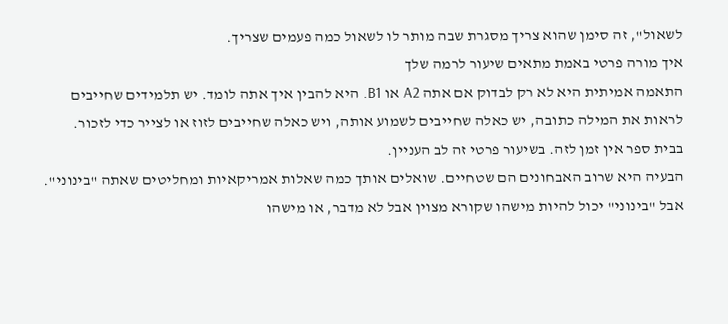לשאול", זה סימן שהוא צריך מסגרת שבה מותר לו לשאול כמה פעמים שצריך.
איך מורה פרטי באמת מתאים שיעור לרמה שלך
התאמה אמיתית היא לא רק לבדוק אם אתה A2 או B1. היא להבין איך אתה לומד. יש תלמידים שחייבים לראות את המילה כתובה, יש כאלה שחייבים לשמוע אותה, ויש כאלה שחייבים לזוז או לצייר כדי לזכור. בבית ספר אין זמן לזה. בשיעור פרטי זה לב העניין.
הבעיה היא שרוב האבחונים הם שטחיים. שואלים אותך כמה שאלות אמריקאיות ומחליטים שאתה "בינוני". אבל "בינוני" יכול להיות מישהו שקורא מצוין אבל לא מדבר, או מישהו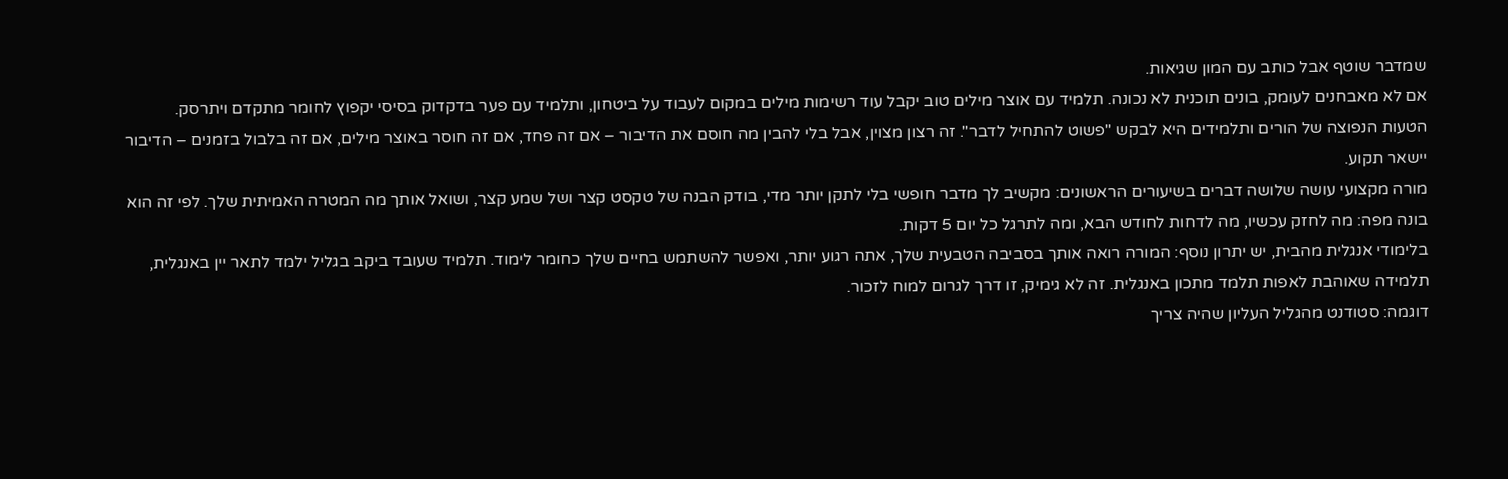שמדבר שוטף אבל כותב עם המון שגיאות.
אם לא מאבחנים לעומק, בונים תוכנית לא נכונה. תלמיד עם אוצר מילים טוב יקבל עוד רשימות מילים במקום לעבוד על ביטחון, ותלמיד עם פער בדקדוק בסיסי יקפוץ לחומר מתקדם ויתרסק.
הטעות הנפוצה של הורים ותלמידים היא לבקש "פשוט להתחיל לדבר". זה רצון מצוין, אבל בלי להבין מה חוסם את הדיבור – אם זה פחד, אם זה חוסר באוצר מילים, אם זה בלבול בזמנים – הדיבור יישאר תקוע.
מורה מקצועי עושה שלושה דברים בשיעורים הראשונים: מקשיב לך מדבר חופשי בלי לתקן יותר מדי, בודק הבנה של טקסט קצר ושל שמע קצר, ושואל אותך מה המטרה האמיתית שלך. לפי זה הוא בונה מפה: מה לחזק עכשיו, מה לדחות לחודש הבא, ומה לתרגל כל יום 5 דקות.
בלימודי אנגלית מהבית, יש יתרון נוסף: המורה רואה אותך בסביבה הטבעית שלך, אתה רגוע יותר, ואפשר להשתמש בחיים שלך כחומר לימוד. תלמיד שעובד ביקב בגליל ילמד לתאר יין באנגלית, תלמידה שאוהבת לאפות תלמד מתכון באנגלית. זה לא גימיק, זו דרך לגרום למוח לזכור.
דוגמה: סטודנט מהגליל העליון שהיה צריך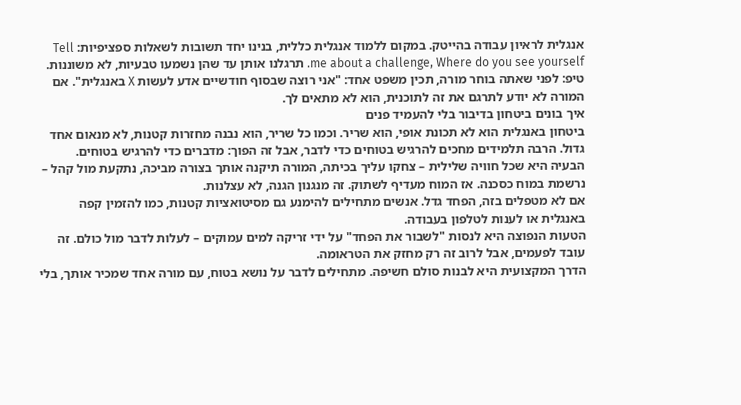אנגלית לראיון עבודה בהייטק. במקום ללמוד אנגלית כללית, בנינו יחד תשובות לשאלות ספציפיות: Tell me about a challenge, Where do you see yourself. תרגלנו אותן עד שהן נשמעו טבעיות, לא משוננות.
טיפ: לפני שאתה בוחר מורה, תכין משפט אחד: "אני רוצה שבסוף חודשיים אדע לעשות X באנגלית". אם המורה לא יודע לתרגם את זה לתוכנית, הוא לא מתאים לך.
איך בונים ביטחון בדיבור בלי להעמיד פנים
ביטחון באנגלית הוא לא תכונת אופי, הוא שריר. וכמו כל שריר, הוא נבנה מחזרות קטנות, לא מנאום אחד גדול. הרבה תלמידים מחכים להרגיש בטוחים כדי לדבר, אבל זה הפוך: מדברים כדי להרגיש בטוחים.
הבעיה היא שכל חוויה שלילית – צחקו עליך בכיתה, המורה תיקנה אותך בצורה מביכה, נתקעת מול קהל – נרשמת במוח כסכנה. אז המוח מעדיף לשתוק. זה מנגנון הגנה, לא עצלנות.
אם לא מטפלים בזה, הפחד גדל. אנשים מתחילים להימנע גם מסיטואציות קטנות, כמו להזמין קפה באנגלית או לענות לטלפון בעבודה.
הטעות הנפוצה היא לנסות "לשבור את הפחד" על ידי זריקה למים עמוקים – לעלות לדבר מול כולם. זה עובד לפעמים, אבל לרוב זה רק מחזק את הטראומה.
הדרך המקצועית היא לבנות סולם חשיפה. מתחילים לדבר על נושא בטוח, עם מורה אחד שמכיר אותך, בלי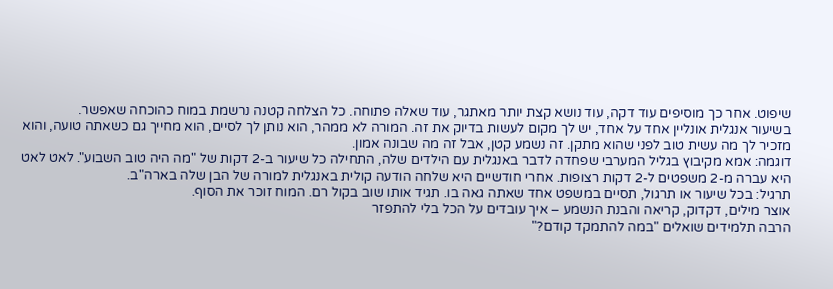שיפוט. אחר כך מוסיפים עוד דקה, עוד נושא קצת יותר מאתגר, עוד שאלה פתוחה. כל הצלחה קטנה נרשמת במוח כהוכחה שאפשר.
בשיעור אנגלית אונליין אחד על אחד, יש לך מקום לעשות בדיוק את זה. המורה לא ממהר, הוא נותן לך לסיים, הוא מחייך גם כשאתה טועה, והוא מזכיר לך מה עשית טוב לפני שהוא מתקן. זה נשמע קטן, אבל זה מה שבונה אמון.
דוגמה: אמא מקיבוץ בגליל המערבי שפחדה לדבר באנגלית עם הילדים שלה, התחילה כל שיעור ב-2 דקות של "מה היה טוב השבוע". לאט לאט היא עברה מ-2 משפטים ל-2 דקות רצופות. אחרי חודשיים היא שלחה הודעה קולית באנגלית למורה של הבן שלה בארה"ב.
תרגיל: בכל שיעור או תרגול, תסיים במשפט אחד שאתה גאה בו. תגיד אותו שוב בקול רם. המוח זוכר את הסוף.
אוצר מילים, דקדוק, קריאה והבנת הנשמע – איך עובדים על הכל בלי להתפזר
הרבה תלמידים שואלים "במה להתמקד קודם?"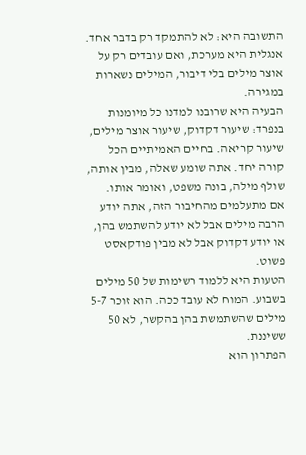התשובה היא: לא להתמקד רק בדבר אחד. אנגלית היא מערכת, ואם עובדים רק על אוצר מילים בלי דיבור, המילים נשארות במגירה.
הבעיה היא שרובנו למדנו כל מיומנות בנפרד: שיעור דקדוק, שיעור אוצר מילים, שיעור קריאה. בחיים האמיתיים הכל קורה יחד. אתה שומע שאלה, מבין אותה, שולף מילה, בונה משפט, ואומר אותו.
אם מתעלמים מהחיבור הזה, אתה יודע הרבה מילים אבל לא יודע להשתמש בהן, או יודע דקדוק אבל לא מבין פודקאסט פשוט.
הטעות היא ללמוד רשימות של 50 מילים בשבוע. המוח לא עובד ככה. הוא זוכר 5-7 מילים שהשתמשת בהן בהקשר, לא 50 ששיננת.
הפתרון הוא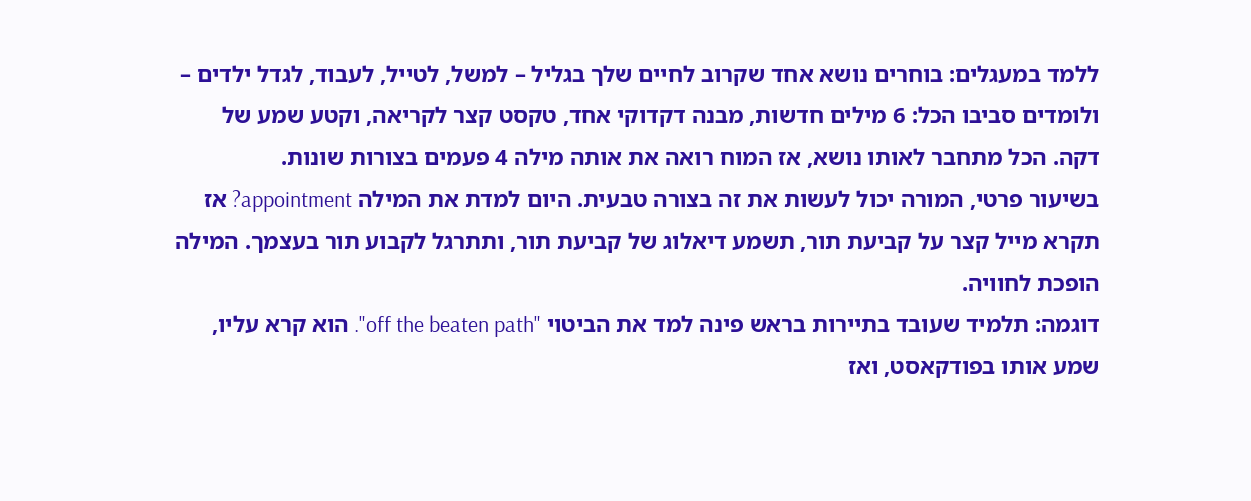ללמד במעגלים: בוחרים נושא אחד שקרוב לחיים שלך בגליל – למשל, לטייל, לעבוד, לגדל ילדים – ולומדים סביבו הכל: 6 מילים חדשות, מבנה דקדוקי אחד, טקסט קצר לקריאה, וקטע שמע של דקה. הכל מתחבר לאותו נושא, אז המוח רואה את אותה מילה 4 פעמים בצורות שונות.
בשיעור פרטי, המורה יכול לעשות את זה בצורה טבעית. היום למדת את המילה appointment? אז תקרא מייל קצר על קביעת תור, תשמע דיאלוג של קביעת תור, ותתרגל לקבוע תור בעצמך. המילה הופכת לחוויה.
דוגמה: תלמיד שעובד בתיירות בראש פינה למד את הביטוי "off the beaten path". הוא קרא עליו, שמע אותו בפודקאסט, ואז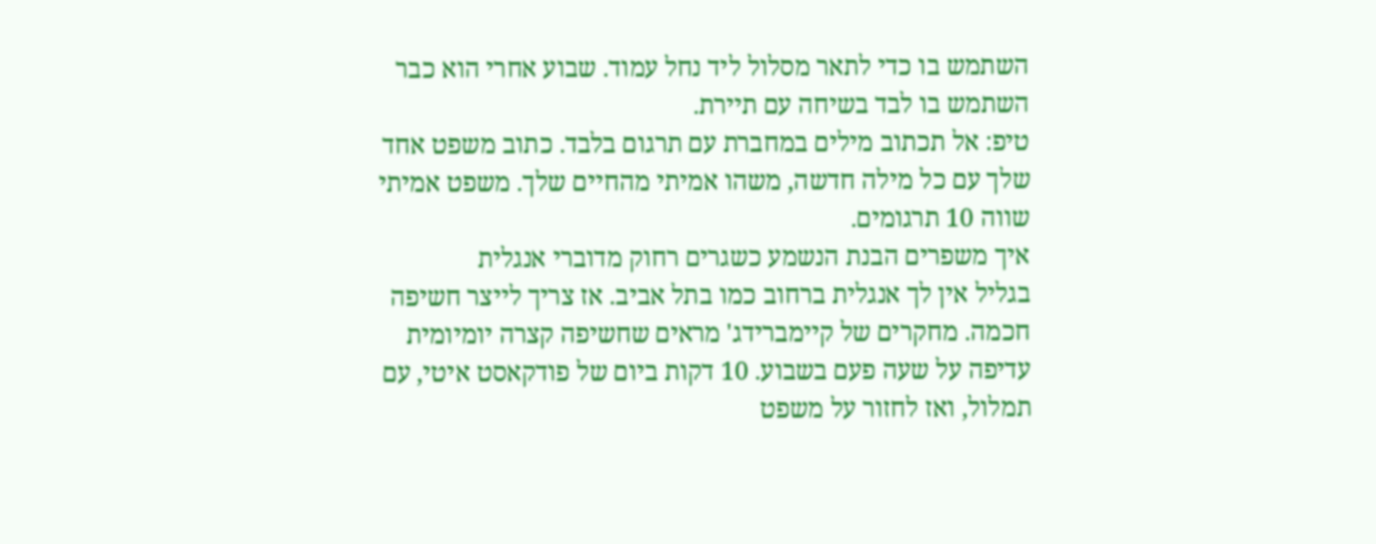השתמש בו כדי לתאר מסלול ליד נחל עמוד. שבוע אחרי הוא כבר השתמש בו לבד בשיחה עם תיירת.
טיפ: אל תכתוב מילים במחברת עם תרגום בלבד. כתוב משפט אחד שלך עם כל מילה חדשה, משהו אמיתי מהחיים שלך. משפט אמיתי שווה 10 תרגומים.
איך משפרים הבנת הנשמע כשגרים רחוק מדוברי אנגלית
בגליל אין לך אנגלית ברחוב כמו בתל אביב. אז צריך לייצר חשיפה חכמה. מחקרים של קיימברידג' מראים שחשיפה קצרה יומיומית עדיפה על שעה פעם בשבוע. 10 דקות ביום של פודקאסט איטי, עם תמלול, ואז לחזור על משפט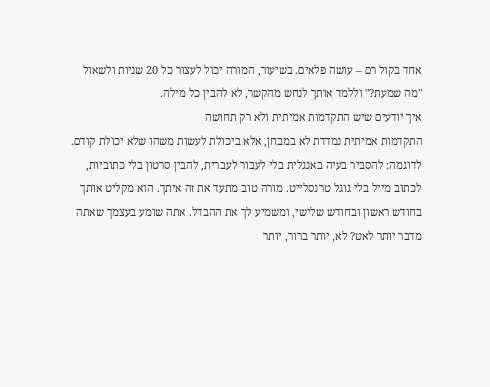אחד בקול רם – עושה פלאים. בשיעור, המורה יכול לעצור כל 20 שניות ולשאול "מה שמעת?" וללמד אותך לנחש מהקשר, לא להבין כל מילה.
איך יודעים שיש התקדמות אמיתית ולא רק תחושה
התקדמות אמיתית נמדדת לא במבחן, אלא ביכולת לעשות משהו שלא יכולת קודם. לדוגמה: להסביר בעיה באנגלית בלי לעבור לעברית, להבין סרטון בלי כתוביות, לכתוב מייל בלי גוגל טרנסלייט. מורה טוב מתעד את זה איתך. הוא מקליט אותך בחודש ראשון ובחודש שלישי, ומשמיע לך את ההבדל. אתה שומע בעצמך שאתה מדבר יותר לאט? לא, יותר ברור, יותר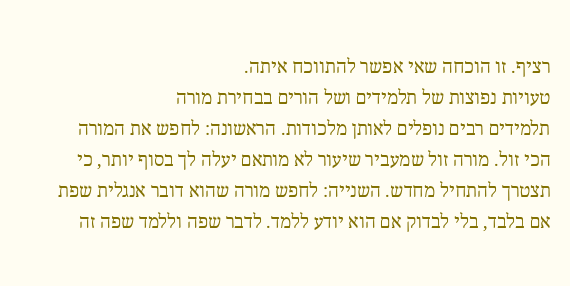רציף. זו הוכחה שאי אפשר להתווכח איתה.
טעויות נפוצות של תלמידים ושל הורים בבחירת מורה
תלמידים רבים נופלים לאותן מלכודות. הראשונה: לחפש את המורה הכי זול. מורה זול שמעביר שיעור לא מותאם יעלה לך בסוף יותר, כי תצטרך להתחיל מחדש. השנייה: לחפש מורה שהוא דובר אנגלית שפת אם בלבד, בלי לבדוק אם הוא יודע ללמד. לדבר שפה וללמד שפה זה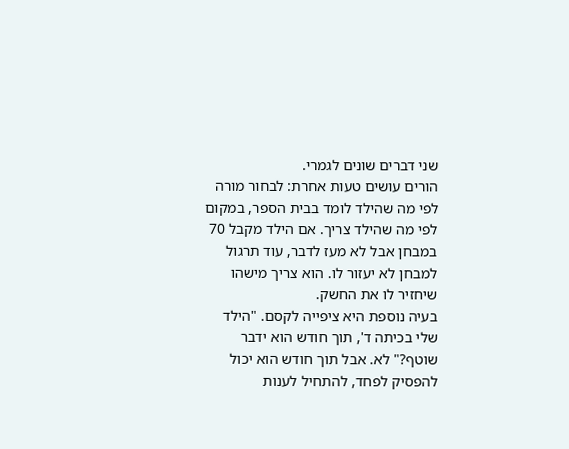שני דברים שונים לגמרי.
הורים עושים טעות אחרת: לבחור מורה לפי מה שהילד לומד בבית הספר, במקום לפי מה שהילד צריך. אם הילד מקבל 70 במבחן אבל לא מעז לדבר, עוד תרגול למבחן לא יעזור לו. הוא צריך מישהו שיחזיר לו את החשק.
בעיה נוספת היא ציפייה לקסם. "הילד שלי בכיתה ד', תוך חודש הוא ידבר שוטף?" לא. אבל תוך חודש הוא יכול להפסיק לפחד, להתחיל לענות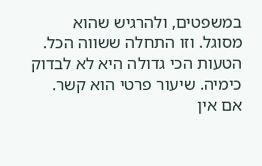במשפטים, ולהרגיש שהוא מסוגל. וזו התחלה ששווה הכל.
הטעות הכי גדולה היא לא לבדוק כימיה. שיעור פרטי הוא קשר. אם אין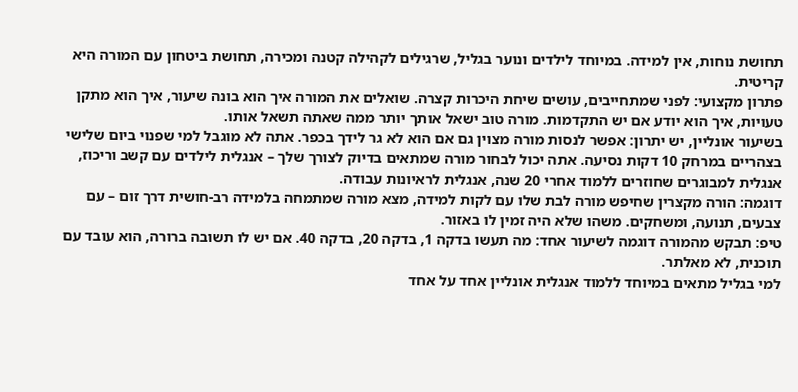תחושת נוחות, אין למידה. במיוחד לילדים ונוער בגליל, שרגילים לקהילה קטנה ומכירה, תחושת ביטחון עם המורה היא קריטית.
פתרון מקצועי: לפני שמתחייבים, עושים שיחת היכרות קצרה. שואלים את המורה איך הוא בונה שיעור, איך הוא מתקן טעויות, איך הוא יודע אם יש התקדמות. מורה טוב ישאל אותך יותר ממה שאתה תשאל אותו.
בשיעור אונליין, יש יתרון: אפשר לנסות מורה מצוין גם אם הוא לא גר לידך בכפר. אתה לא מוגבל למי שפנוי ביום שלישי בצהריים במרחק 10 דקות נסיעה. אתה יכול לבחור מורה שמתאים בדיוק לצורך שלך – אנגלית לילדים עם קשב וריכוז, אנגלית למבוגרים שחוזרים ללמוד אחרי 20 שנה, אנגלית לראיונות עבודה.
דוגמה: הורה מקצרין שחיפש מורה לבת שלו עם לקות למידה, מצא מורה שמתמחה בלמידה רב-חושית דרך זום – עם צבעים, תנועה, ומשחקים. משהו שלא היה זמין לו באזור.
טיפ: תבקש מהמורה דוגמה לשיעור אחד: מה תעשו בדקה 1, בדקה 20, בדקה 40. אם יש לו תשובה ברורה, הוא עובד עם תוכנית, לא מאלתר.
למי בגליל מתאים במיוחד ללמוד אנגלית אונליין אחד על אחד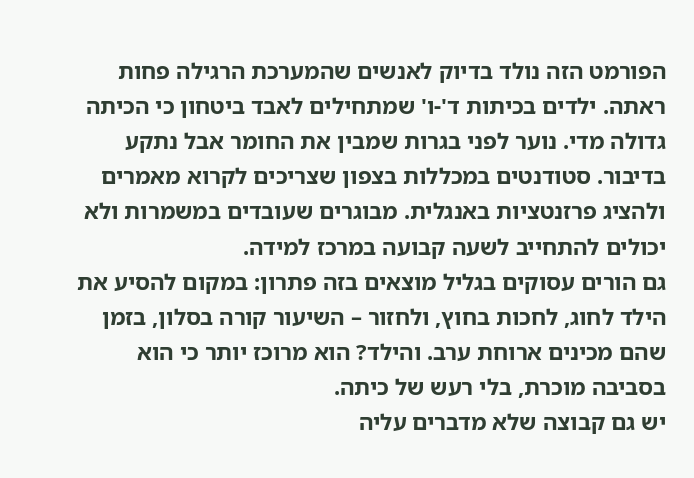הפורמט הזה נולד בדיוק לאנשים שהמערכת הרגילה פחות ראתה. ילדים בכיתות ד'-ו' שמתחילים לאבד ביטחון כי הכיתה גדולה מדי. נוער לפני בגרות שמבין את החומר אבל נתקע בדיבור. סטודנטים במכללות בצפון שצריכים לקרוא מאמרים ולהציג פרזנטציות באנגלית. מבוגרים שעובדים במשמרות ולא יכולים להתחייב לשעה קבועה במרכז למידה.
גם הורים עסוקים בגליל מוצאים בזה פתרון: במקום להסיע את הילד לחוג, לחכות בחוץ, ולחזור – השיעור קורה בסלון, בזמן שהם מכינים ארוחת ערב. והילד? הוא מרוכז יותר כי הוא בסביבה מוכרת, בלי רעש של כיתה.
יש גם קבוצה שלא מדברים עליה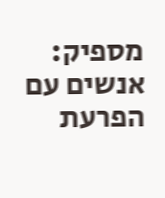מספיק: אנשים עם הפרעת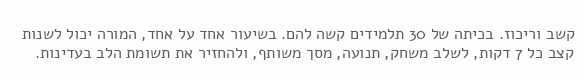קשב וריכוז. בכיתה של 30 תלמידים קשה להם. בשיעור אחד על אחד, המורה יכול לשנות קצב כל 7 דקות, לשלב משחק, תנועה, מסך משותף, ולהחזיר את תשומת הלב בעדינות.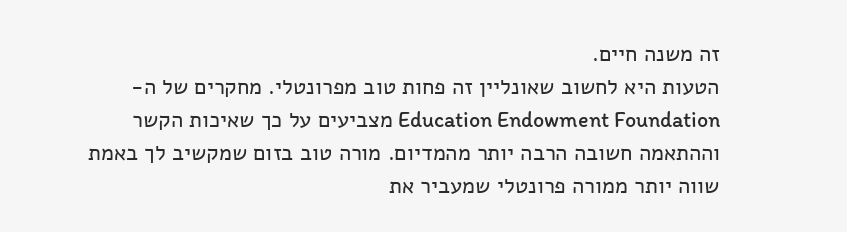זה משנה חיים.
הטעות היא לחשוב שאונליין זה פחות טוב מפרונטלי. מחקרים של ה-Education Endowment Foundation מצביעים על כך שאיכות הקשר וההתאמה חשובה הרבה יותר מהמדיום. מורה טוב בזום שמקשיב לך באמת שווה יותר ממורה פרונטלי שמעביר את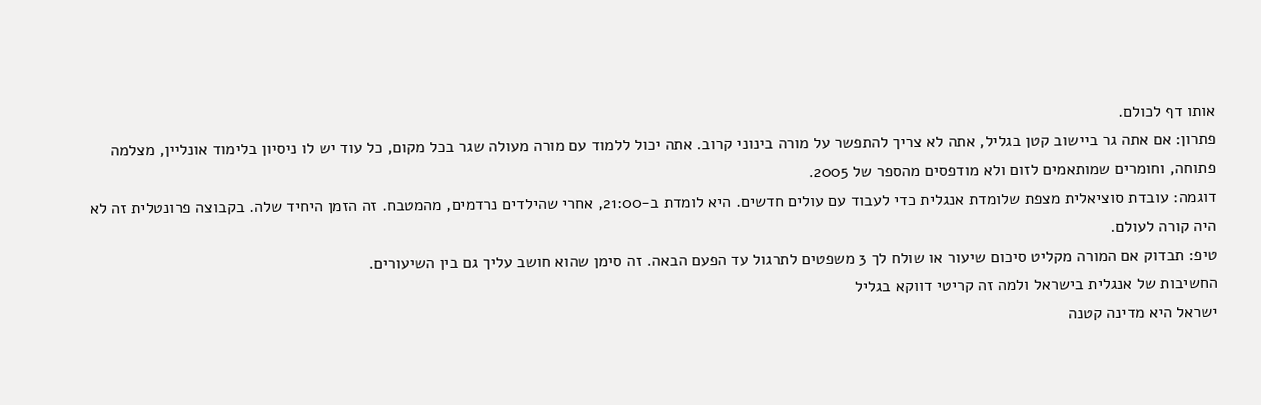אותו דף לכולם.
פתרון: אם אתה גר ביישוב קטן בגליל, אתה לא צריך להתפשר על מורה בינוני קרוב. אתה יכול ללמוד עם מורה מעולה שגר בכל מקום, כל עוד יש לו ניסיון בלימוד אונליין, מצלמה פתוחה, וחומרים שמותאמים לזום ולא מודפסים מהספר של 2005.
דוגמה: עובדת סוציאלית מצפת שלומדת אנגלית כדי לעבוד עם עולים חדשים. היא לומדת ב-21:00, אחרי שהילדים נרדמים, מהמטבח. זה הזמן היחיד שלה. בקבוצה פרונטלית זה לא היה קורה לעולם.
טיפ: תבדוק אם המורה מקליט סיכום שיעור או שולח לך 3 משפטים לתרגול עד הפעם הבאה. זה סימן שהוא חושב עליך גם בין השיעורים.
החשיבות של אנגלית בישראל ולמה זה קריטי דווקא בגליל
ישראל היא מדינה קטנה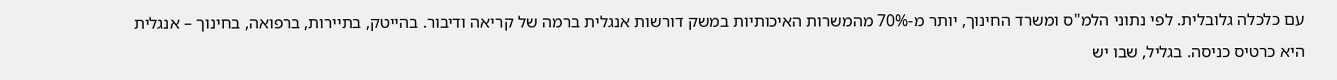עם כלכלה גלובלית. לפי נתוני הלמ"ס ומשרד החינוך, יותר מ-70% מהמשרות האיכותיות במשק דורשות אנגלית ברמה של קריאה ודיבור. בהייטק, בתיירות, ברפואה, בחינוך – אנגלית היא כרטיס כניסה. בגליל, שבו יש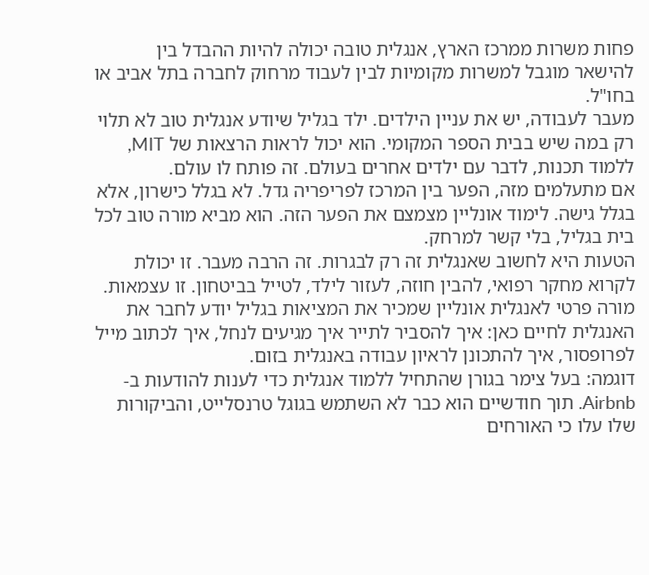פחות משרות ממרכז הארץ, אנגלית טובה יכולה להיות ההבדל בין להישאר מוגבל למשרות מקומיות לבין לעבוד מרחוק לחברה בתל אביב או בחו"ל.
מעבר לעבודה, יש את עניין הילדים. ילד בגליל שיודע אנגלית טוב לא תלוי רק במה שיש בבית הספר המקומי. הוא יכול לראות הרצאות של MIT, ללמוד תכנות, לדבר עם ילדים אחרים בעולם. זה פותח לו עולם.
אם מתעלמים מזה, הפער בין המרכז לפריפריה גדל. לא בגלל כישרון, אלא בגלל גישה. לימוד אונליין מצמצם את הפער הזה. הוא מביא מורה טוב לכל בית בגליל, בלי קשר למרחק.
הטעות היא לחשוב שאנגלית זה רק לבגרות. זה הרבה מעבר. זו יכולת לקרוא מחקר רפואי, להבין חוזה, לעזור לילד, לטייל בביטחון. זו עצמאות.
מורה פרטי לאנגלית אונליין שמכיר את המציאות בגליל יודע לחבר את האנגלית לחיים כאן: איך להסביר לתייר איך מגיעים לנחל, איך לכתוב מייל לפרופסור, איך להתכונן לראיון עבודה באנגלית בזום.
דוגמה: בעל צימר בגורן שהתחיל ללמוד אנגלית כדי לענות להודעות ב-Airbnb. תוך חודשיים הוא כבר לא השתמש בגוגל טרנסלייט, והביקורות שלו עלו כי האורחים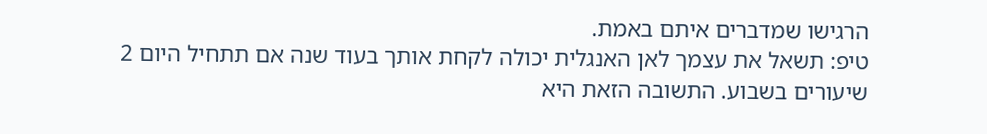הרגישו שמדברים איתם באמת.
טיפ: תשאל את עצמך לאן האנגלית יכולה לקחת אותך בעוד שנה אם תתחיל היום 2 שיעורים בשבוע. התשובה הזאת היא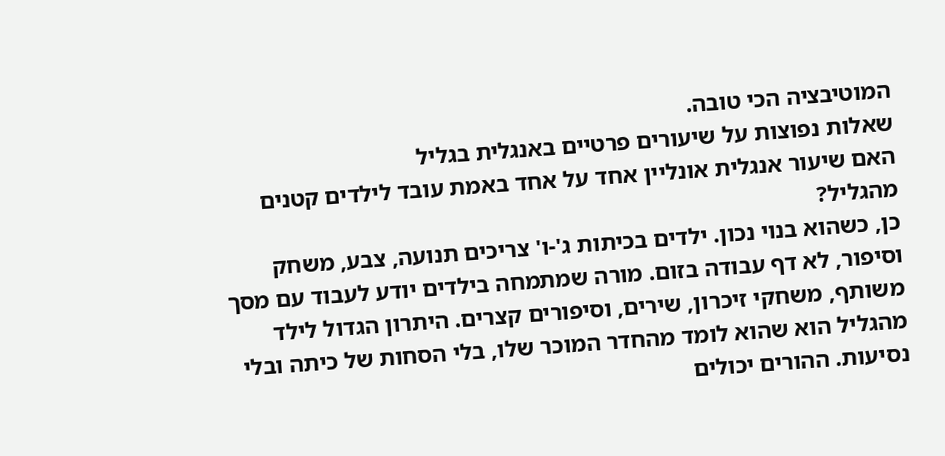המוטיבציה הכי טובה.
שאלות נפוצות על שיעורים פרטיים באנגלית בגליל
האם שיעור אנגלית אונליין אחד על אחד באמת עובד לילדים קטנים מהגליל?
כן, כשהוא בנוי נכון. ילדים בכיתות ג'-ו' צריכים תנועה, צבע, משחק וסיפור, לא דף עבודה בזום. מורה שמתמחה בילדים יודע לעבוד עם מסך משותף, משחקי זיכרון, שירים, וסיפורים קצרים. היתרון הגדול לילד מהגליל הוא שהוא לומד מהחדר המוכר שלו, בלי הסחות של כיתה ובלי נסיעות. ההורים יכולים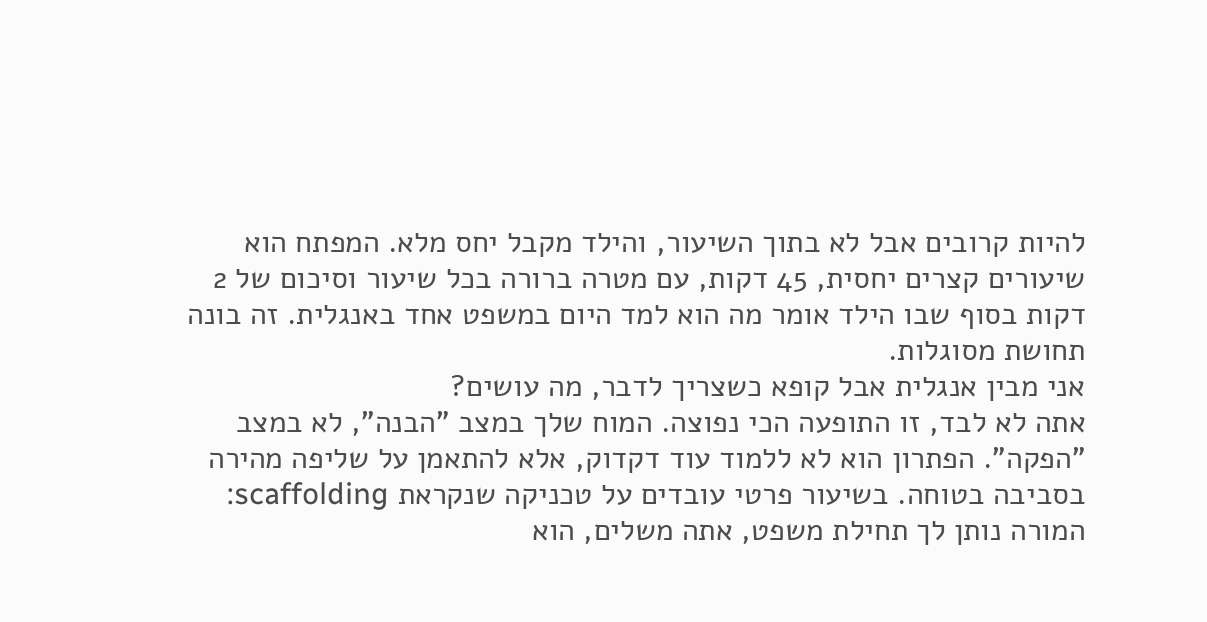להיות קרובים אבל לא בתוך השיעור, והילד מקבל יחס מלא. המפתח הוא שיעורים קצרים יחסית, 45 דקות, עם מטרה ברורה בכל שיעור וסיכום של 2 דקות בסוף שבו הילד אומר מה הוא למד היום במשפט אחד באנגלית. זה בונה תחושת מסוגלות.
אני מבין אנגלית אבל קופא כשצריך לדבר, מה עושים?
אתה לא לבד, זו התופעה הכי נפוצה. המוח שלך במצב "הבנה", לא במצב "הפקה". הפתרון הוא לא ללמוד עוד דקדוק, אלא להתאמן על שליפה מהירה בסביבה בטוחה. בשיעור פרטי עובדים על טכניקה שנקראת scaffolding: המורה נותן לך תחילת משפט, אתה משלים, הוא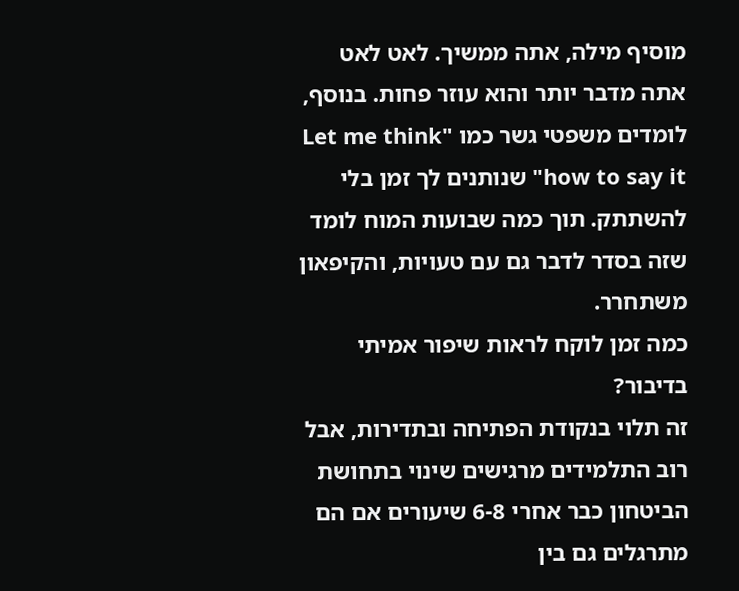מוסיף מילה, אתה ממשיך. לאט לאט אתה מדבר יותר והוא עוזר פחות. בנוסף, לומדים משפטי גשר כמו "Let me think how to say it" שנותנים לך זמן בלי להשתתק. תוך כמה שבועות המוח לומד שזה בסדר לדבר גם עם טעויות, והקיפאון משתחרר.
כמה זמן לוקח לראות שיפור אמיתי בדיבור?
זה תלוי בנקודת הפתיחה ובתדירות, אבל רוב התלמידים מרגישים שינוי בתחושת הביטחון כבר אחרי 6-8 שיעורים אם הם מתרגלים גם בין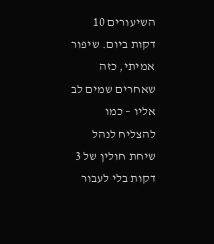השיעורים 10 דקות ביום. שיפור אמיתי, כזה שאחרים שמים לב אליו – כמו להצליח לנהל שיחת חולין של 3 דקות בלי לעבור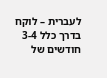לעברית – לוקח בדרך כלל 3-4 חודשים של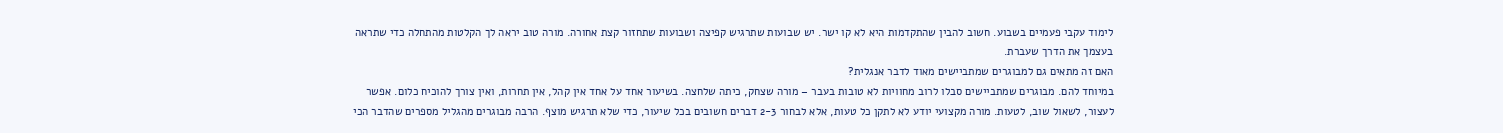לימוד עקבי פעמיים בשבוע. חשוב להבין שהתקדמות היא לא קו ישר. יש שבועות שתרגיש קפיצה ושבועות שתחזור קצת אחורה. מורה טוב יראה לך הקלטות מהתחלה כדי שתראה בעצמך את הדרך שעברת.
האם זה מתאים גם למבוגרים שמתביישים מאוד לדבר אנגלית?
במיוחד להם. מבוגרים שמתביישים סבלו לרוב מחוויות לא טובות בעבר – מורה שצחק, כיתה שלחצה. בשיעור אחד על אחד אין קהל, אין תחרות, ואין צורך להוכיח כלום. אפשר לעצור, לשאול שוב, לטעות. מורה מקצועי יודע לא לתקן כל טעות, אלא לבחור 2-3 דברים חשובים בכל שיעור, כדי שלא תרגיש מוצף. הרבה מבוגרים מהגליל מספרים שהדבר הכי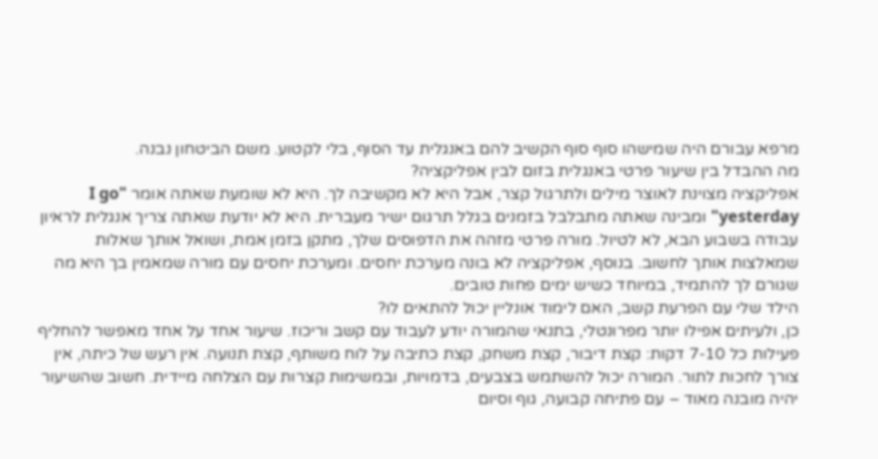מרפא עבורם היה שמישהו סוף סוף הקשיב להם באנגלית עד הסוף, בלי לקטוע. משם הביטחון נבנה.
מה ההבדל בין שיעור פרטי באנגלית בזום לבין אפליקציה?
אפליקציה מצוינת לאוצר מילים ולתרגול קצר, אבל היא לא מקשיבה לך. היא לא שומעת שאתה אומר "I go yesterday" ומבינה שאתה מתבלבל בזמנים בגלל תרגום ישיר מעברית. היא לא יודעת שאתה צריך אנגלית לראיון עבודה בשבוע הבא, לא לטיול. מורה פרטי מזהה את הדפוסים שלך, מתקן בזמן אמת, ושואל אותך שאלות שמאלצות אותך לחשוב. בנוסף, אפליקציה לא בונה מערכת יחסים. ומערכת יחסים עם מורה שמאמין בך היא מה שגורם לך להתמיד, במיוחד כשיש ימים פחות טובים.
הילד שלי עם הפרעת קשב, האם לימוד אונליין יכול להתאים לו?
כן, ולעיתים אפילו יותר מפרונטלי, בתנאי שהמורה יודע לעבוד עם קשב וריכוז. שיעור אחד על אחד מאפשר להחליף פעילות כל 7-10 דקות: קצת דיבור, קצת משחק, קצת כתיבה על לוח משותף, קצת תנועה. אין רעש של כיתה, אין צורך לחכות לתור. המורה יכול להשתמש בצבעים, בדמויות, ובמשימות קצרות עם הצלחה מיידית. חשוב שהשיעור יהיה מובנה מאוד – עם פתיחה קבועה, גוף וסיום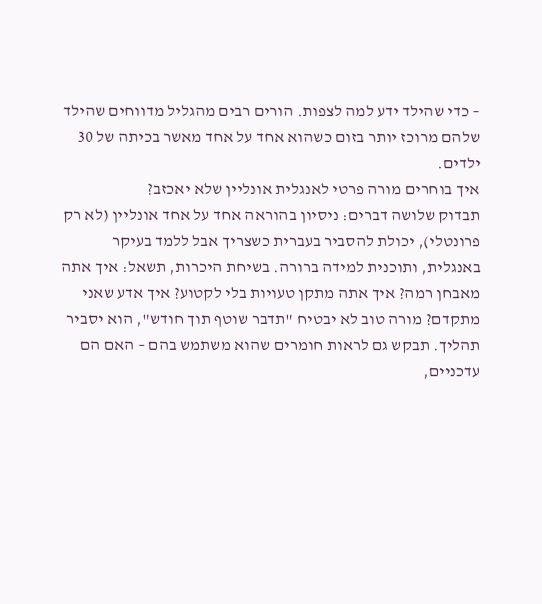– כדי שהילד ידע למה לצפות. הורים רבים מהגליל מדווחים שהילד שלהם מרוכז יותר בזום כשהוא אחד על אחד מאשר בכיתה של 30 ילדים.
איך בוחרים מורה פרטי לאנגלית אונליין שלא יאכזב?
תבדוק שלושה דברים: ניסיון בהוראה אחד על אחד אונליין (לא רק פרונטלי), יכולת להסביר בעברית כשצריך אבל ללמד בעיקר באנגלית, ותוכנית למידה ברורה. בשיחת היכרות, תשאל: איך אתה מאבחן רמה? איך אתה מתקן טעויות בלי לקטוע? איך אדע שאני מתקדם? מורה טוב לא יבטיח "תדבר שוטף תוך חודש", הוא יסביר תהליך. תבקש גם לראות חומרים שהוא משתמש בהם – האם הם עדכניים,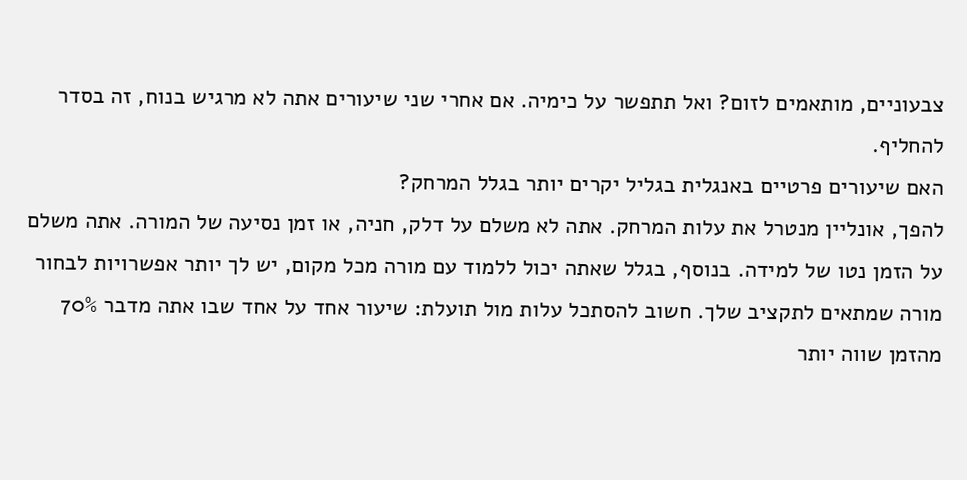צבעוניים, מותאמים לזום? ואל תתפשר על כימיה. אם אחרי שני שיעורים אתה לא מרגיש בנוח, זה בסדר להחליף.
האם שיעורים פרטיים באנגלית בגליל יקרים יותר בגלל המרחק?
להפך, אונליין מנטרל את עלות המרחק. אתה לא משלם על דלק, חניה, או זמן נסיעה של המורה. אתה משלם על הזמן נטו של למידה. בנוסף, בגלל שאתה יכול ללמוד עם מורה מכל מקום, יש לך יותר אפשרויות לבחור מורה שמתאים לתקציב שלך. חשוב להסתכל עלות מול תועלת: שיעור אחד על אחד שבו אתה מדבר 70% מהזמן שווה יותר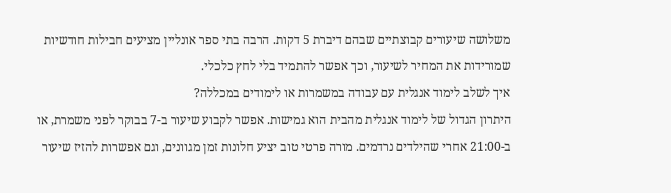משלושה שיעורים קבוצתיים שבהם דיברת 5 דקות. הרבה בתי ספר אונליין מציעים חבילות חודשיות שמורידות את המחיר לשיעור, וכך אפשר להתמיד בלי לחץ כלכלי.
איך לשלב לימוד אנגלית עם עבודה במשמרות או לימודים במכללה?
היתרון הגדול של לימוד אנגלית מהבית הוא גמישות. אפשר לקבוע שיעור ב-7 בבוקר לפני משמרת, או ב-21:00 אחרי שהילדים נרדמים. מורה פרטי טוב יציע חלונות זמן מגוונים, וגם אפשרות להזיז שיעור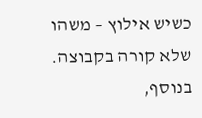כשיש אילוץ – משהו שלא קורה בקבוצה. בנוסף,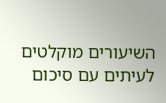השיעורים מוקלטים לעיתים עם סיכום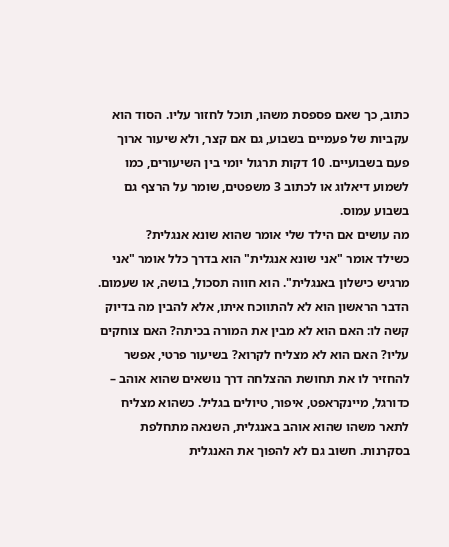כתוב, כך שאם פספסת משהו, תוכל לחזור עליו. הסוד הוא עקביות של פעמיים בשבוע, גם אם קצר, ולא שיעור ארוך פעם בשבועיים. 10 דקות תרגול יומי בין השיעורים, כמו לשמוע דיאלוג או לכתוב 3 משפטים, שומר על הרצף גם בשבוע עמוס.
מה עושים אם הילד שלי אומר שהוא שונא אנגלית?
כשילד אומר "אני שונא אנגלית" הוא בדרך כלל אומר "אני מרגיש כישלון באנגלית". הוא חווה תסכול, בושה, או שעמום. הדבר הראשון הוא לא להתווכח איתו, אלא להבין מה בדיוק קשה לו: האם הוא לא מבין את המורה בכיתה? האם צוחקים עליו? האם הוא לא מצליח לקרוא? בשיעור פרטי, אפשר להחזיר לו את תחושת ההצלחה דרך נושאים שהוא אוהב – כדורגל, מיינקראפט, איפור, טיולים בגליל. כשהוא מצליח לתאר משהו שהוא אוהב באנגלית, השנאה מתחלפת בסקרנות. חשוב גם לא להפוך את האנגלית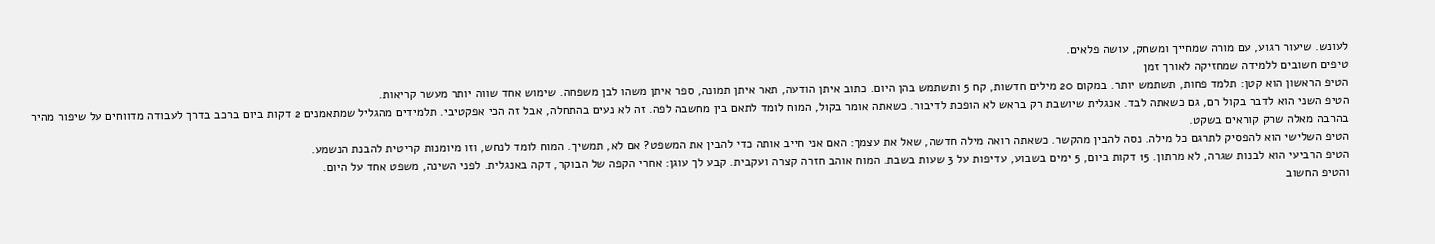לעונש. שיעור רגוע, עם מורה שמחייך ומשחק, עושה פלאים.
טיפים חשובים ללמידה שמחזיקה לאורך זמן
הטיפ הראשון הוא קטן: תלמד פחות, תשתמש יותר. במקום 20 מילים חדשות, קח 5 ותשתמש בהן היום. כתוב איתן הודעה, תאר איתן תמונה, ספר איתן משהו לבן משפחה. שימוש אחד שווה יותר מעשר קריאות.
הטיפ השני הוא לדבר בקול רם, גם כשאתה לבד. אנגלית שיושבת רק בראש לא הופכת לדיבור. כשאתה אומר בקול, המוח לומד לתאם בין מחשבה לפה. זה לא נעים בהתחלה, אבל זה הכי אפקטיבי. תלמידים מהגליל שמתאמנים 2 דקות ביום ברכב בדרך לעבודה מדווחים על שיפור מהיר בהרבה מאלה שרק קוראים בשקט.
הטיפ השלישי הוא להפסיק לתרגם כל מילה. נסה להבין מהקשר. כשאתה רואה מילה חדשה, שאל את עצמך: האם אני חייב אותה כדי להבין את המשפט? אם לא, תמשיך. המוח לומד לנחש, וזו מיומנות קריטית להבנת הנשמע.
הטיפ הרביעי הוא לבנות שגרה, לא מרתון. 15 דקות ביום, 5 ימים בשבוע, עדיפות על 3 שעות בשבת. המוח אוהב חזרה קצרה ועקבית. קבע לך עוגן: אחרי הקפה של הבוקר, דקה באנגלית. לפני השינה, משפט אחד על היום.
והטיפ החשוב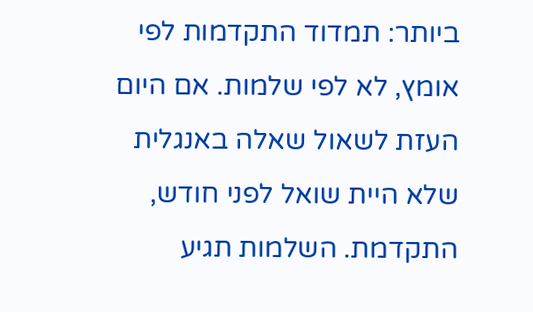ביותר: תמדוד התקדמות לפי אומץ, לא לפי שלמות. אם היום העזת לשאול שאלה באנגלית שלא היית שואל לפני חודש, התקדמת. השלמות תגיע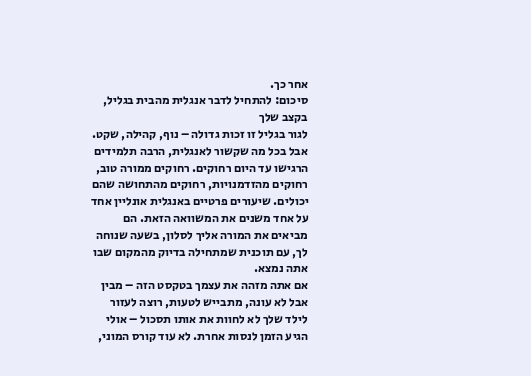אחר כך.
סיכום: להתחיל לדבר אנגלית מהבית בגליל, בקצב שלך
לגור בגליל זו זכות גדולה – נוף, קהילה, שקט. אבל בכל מה שקשור לאנגלית, הרבה תלמידים הרגישו עד היום רחוקים. רחוקים ממורה טוב, רחוקים מהזדמנויות, רחוקים מהתחושה שהם יכולים. שיעורים פרטיים באנגלית אונליין אחד על אחד משנים את המשוואה הזאת. הם מביאים את המורה אליך לסלון, בשעה שנוחה לך, עם תוכנית שמתחילה בדיוק מהמקום שבו אתה נמצא.
אם אתה מזהה את עצמך בטקסט הזה – מבין אבל לא עונה, מתבייש לטעות, רוצה לעזור לילד שלך לא לחוות את אותו תסכול – אולי הגיע הזמן לנסות אחרת. לא עוד קורס המוני,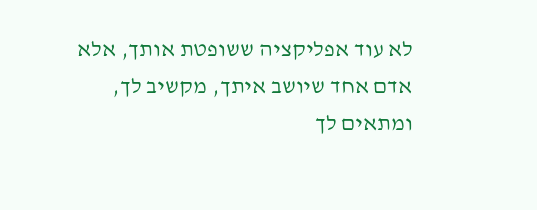לא עוד אפליקציה ששופטת אותך, אלא אדם אחד שיושב איתך, מקשיב לך, ומתאים לך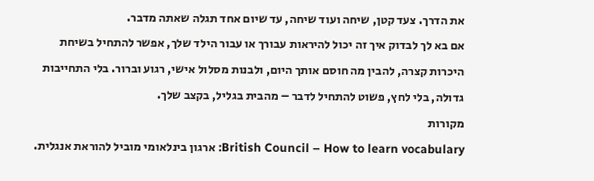את הדרך. צעד קטן, שיחה ועוד שיחה, עד שיום אחד תגלה שאתה מדבר.
אם בא לך לבדוק איך זה יכול להיראות עבורך או עבור הילד שלך, אפשר להתחיל בשיחת היכרות קצרה, להבין מה חוסם אותך היום, ולבנות מסלול אישי, רגוע וברור. בלי התחייבות גדולה, בלי לחץ, פשוט להתחיל לדבר – מהבית בגליל, בקצב שלך.
מקורות
British Council – How to learn vocabulary: ארגון בינלאומי מוביל להוראת אנגלית.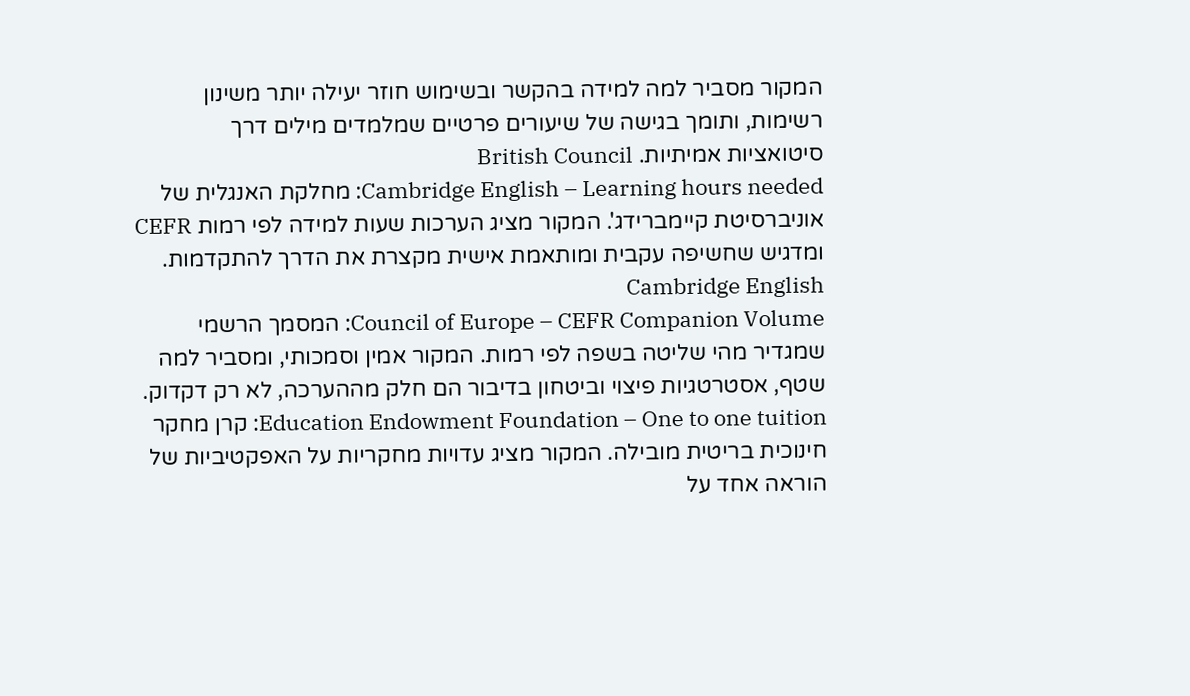המקור מסביר למה למידה בהקשר ובשימוש חוזר יעילה יותר משינון רשימות, ותומך בגישה של שיעורים פרטיים שמלמדים מילים דרך סיטואציות אמיתיות. British Council
Cambridge English – Learning hours needed: מחלקת האנגלית של אוניברסיטת קיימברידג'. המקור מציג הערכות שעות למידה לפי רמות CEFR ומדגיש שחשיפה עקבית ומותאמת אישית מקצרת את הדרך להתקדמות. Cambridge English
Council of Europe – CEFR Companion Volume: המסמך הרשמי שמגדיר מהי שליטה בשפה לפי רמות. המקור אמין וסמכותי, ומסביר למה שטף, אסטרטגיות פיצוי וביטחון בדיבור הם חלק מההערכה, לא רק דקדוק.
Education Endowment Foundation – One to one tuition: קרן מחקר חינוכית בריטית מובילה. המקור מציג עדויות מחקריות על האפקטיביות של הוראה אחד על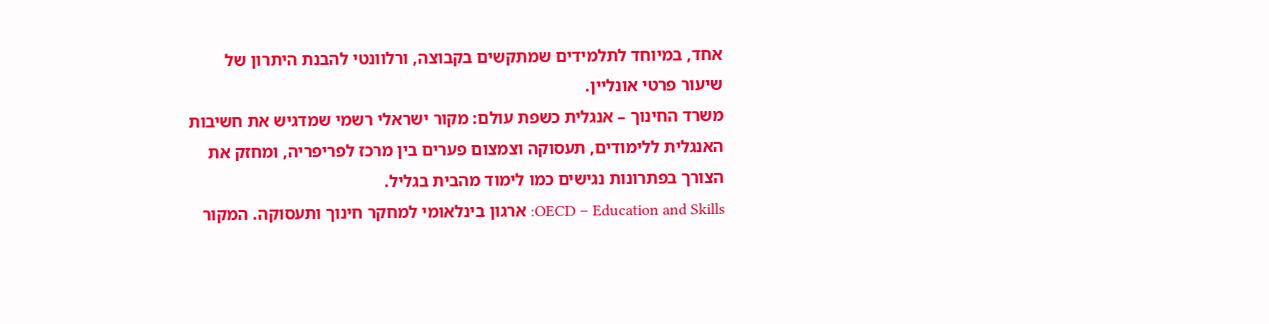אחד, במיוחד לתלמידים שמתקשים בקבוצה, ורלוונטי להבנת היתרון של שיעור פרטי אונליין.
משרד החינוך – אנגלית כשפת עולם: מקור ישראלי רשמי שמדגיש את חשיבות האנגלית ללימודים, תעסוקה וצמצום פערים בין מרכז לפריפריה, ומחזק את הצורך בפתרונות נגישים כמו לימוד מהבית בגליל.
OECD – Education and Skills: ארגון בינלאומי למחקר חינוך ותעסוקה. המקור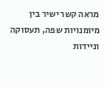מראה קשר ישיר בין מיומנויות שפה, תעסוקה וניידות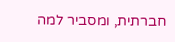חברתית, ומסביר למה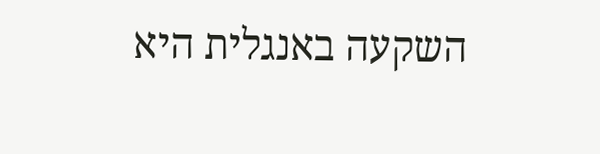השקעה באנגלית היא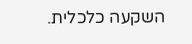השקעה כלכלית.